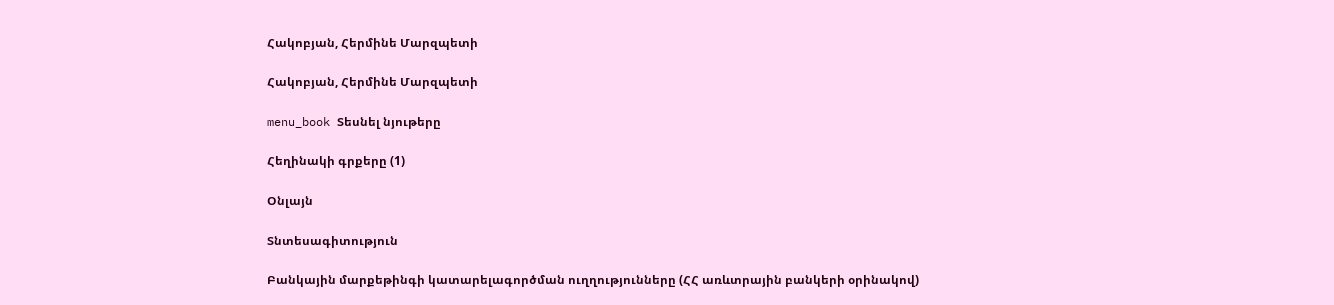Հակոբյան, Հերմինե Մարզպետի

Հակոբյան, Հերմինե Մարզպետի

menu_book Տեսնել նյութերը

Հեղինակի գրքերը (1)

Օնլայն

Տնտեսագիտություն

Բանկային մարքեթինգի կատարելագործման ուղղությունները (ՀՀ առևտրային բանկերի օրինակով)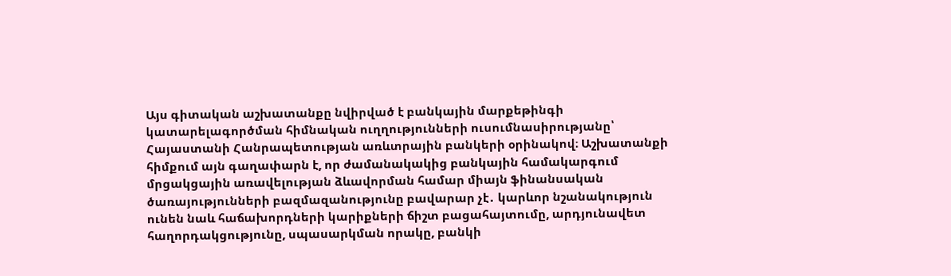Այս գիտական աշխատանքը նվիրված է բանկային մարքեթինգի կատարելագործման հիմնական ուղղությունների ուսումնասիրությանը՝ Հայաստանի Հանրապետության առևտրային բանկերի օրինակով։ Աշխատանքի հիմքում այն գաղափարն է, որ ժամանակակից բանկային համակարգում մրցակցային առավելության ձևավորման համար միայն ֆինանսական ծառայությունների բազմազանությունը բավարար չէ․ կարևոր նշանակություն ունեն նաև հաճախորդների կարիքների ճիշտ բացահայտումը, արդյունավետ հաղորդակցությունը, սպասարկման որակը, բանկի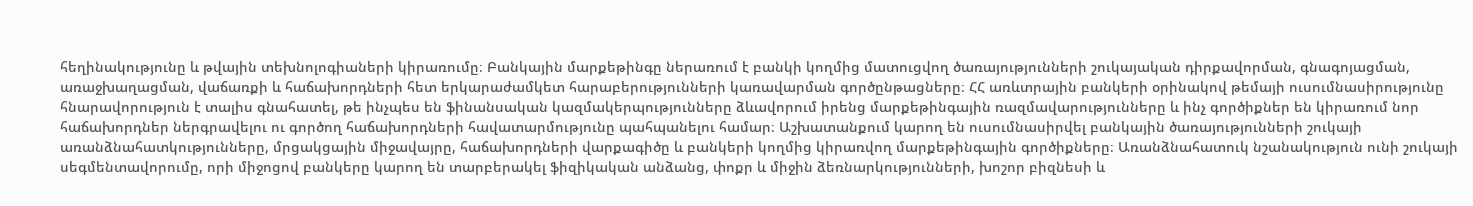հեղինակությունը և թվային տեխնոլոգիաների կիրառումը։ Բանկային մարքեթինգը ներառում է բանկի կողմից մատուցվող ծառայությունների շուկայական դիրքավորման, գնագոյացման, առաջխաղացման, վաճառքի և հաճախորդների հետ երկարաժամկետ հարաբերությունների կառավարման գործընթացները։ ՀՀ առևտրային բանկերի օրինակով թեմայի ուսումնասիրությունը հնարավորություն է տալիս գնահատել, թե ինչպես են ֆինանսական կազմակերպությունները ձևավորում իրենց մարքեթինգային ռազմավարությունները և ինչ գործիքներ են կիրառում նոր հաճախորդներ ներգրավելու ու գործող հաճախորդների հավատարմությունը պահպանելու համար։ Աշխատանքում կարող են ուսումնասիրվել բանկային ծառայությունների շուկայի առանձնահատկությունները, մրցակցային միջավայրը, հաճախորդների վարքագիծը և բանկերի կողմից կիրառվող մարքեթինգային գործիքները։ Առանձնահատուկ նշանակություն ունի շուկայի սեգմենտավորումը, որի միջոցով բանկերը կարող են տարբերակել ֆիզիկական անձանց, փոքր և միջին ձեռնարկությունների, խոշոր բիզնեսի և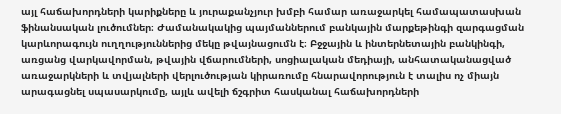այլ հաճախորդների կարիքները և յուրաքանչյուր խմբի համար առաջարկել համապատասխան ֆինանսական լուծումներ։ Ժամանակակից պայմաններում բանկային մարքեթինգի զարգացման կարևորագույն ուղղություններից մեկը թվայնացումն է։ Բջջային և ինտերնետային բանկինգի, առցանց վարկավորման, թվային վճարումների, սոցիալական մեդիայի, անհատականացված առաջարկների և տվյալների վերլուծության կիրառումը հնարավորություն է տալիս ոչ միայն արագացնել սպասարկումը, այլև ավելի ճշգրիտ հասկանալ հաճախորդների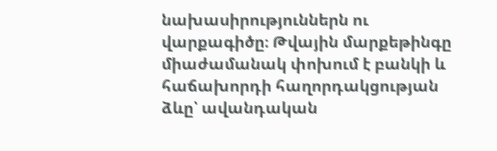նախասիրություններն ու վարքագիծը։ Թվային մարքեթինգը միաժամանակ փոխում է բանկի և հաճախորդի հաղորդակցության ձևը՝ ավանդական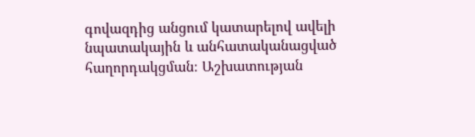գովազդից անցում կատարելով ավելի նպատակային և անհատականացված հաղորդակցման։ Աշխատության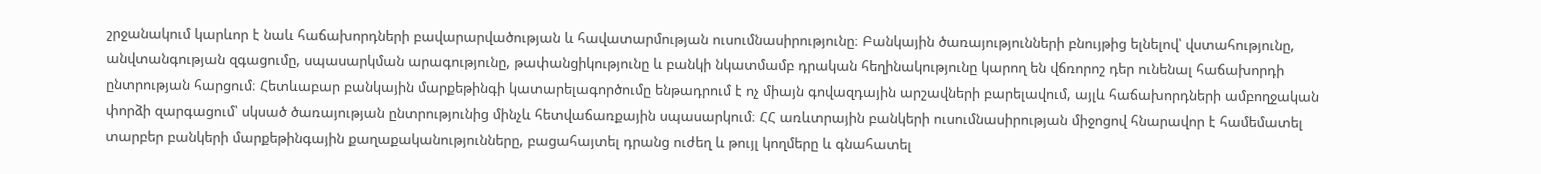շրջանակում կարևոր է նաև հաճախորդների բավարարվածության և հավատարմության ուսումնասիրությունը։ Բանկային ծառայությունների բնույթից ելնելով՝ վստահությունը, անվտանգության զգացումը, սպասարկման արագությունը, թափանցիկությունը և բանկի նկատմամբ դրական հեղինակությունը կարող են վճռորոշ դեր ունենալ հաճախորդի ընտրության հարցում։ Հետևաբար բանկային մարքեթինգի կատարելագործումը ենթադրում է ոչ միայն գովազդային արշավների բարելավում, այլև հաճախորդների ամբողջական փորձի զարգացում՝ սկսած ծառայության ընտրությունից մինչև հետվաճառքային սպասարկում։ ՀՀ առևտրային բանկերի ուսումնասիրության միջոցով հնարավոր է համեմատել տարբեր բանկերի մարքեթինգային քաղաքականությունները, բացահայտել դրանց ուժեղ և թույլ կողմերը և գնահատել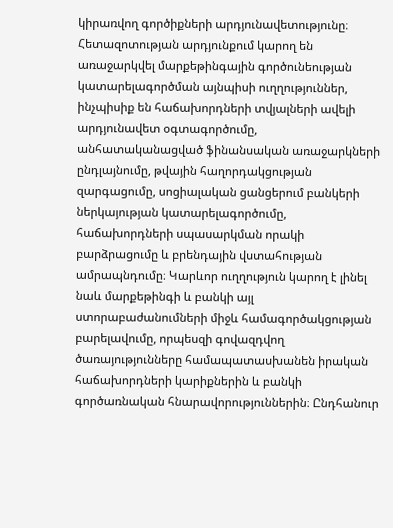կիրառվող գործիքների արդյունավետությունը։ Հետազոտության արդյունքում կարող են առաջարկվել մարքեթինգային գործունեության կատարելագործման այնպիսի ուղղություններ, ինչպիսիք են հաճախորդների տվյալների ավելի արդյունավետ օգտագործումը, անհատականացված ֆինանսական առաջարկների ընդլայնումը, թվային հաղորդակցության զարգացումը, սոցիալական ցանցերում բանկերի ներկայության կատարելագործումը, հաճախորդների սպասարկման որակի բարձրացումը և բրենդային վստահության ամրապնդումը։ Կարևոր ուղղություն կարող է լինել նաև մարքեթինգի և բանկի այլ ստորաբաժանումների միջև համագործակցության բարելավումը, որպեսզի գովազդվող ծառայությունները համապատասխանեն իրական հաճախորդների կարիքներին և բանկի գործառնական հնարավորություններին։ Ընդհանուր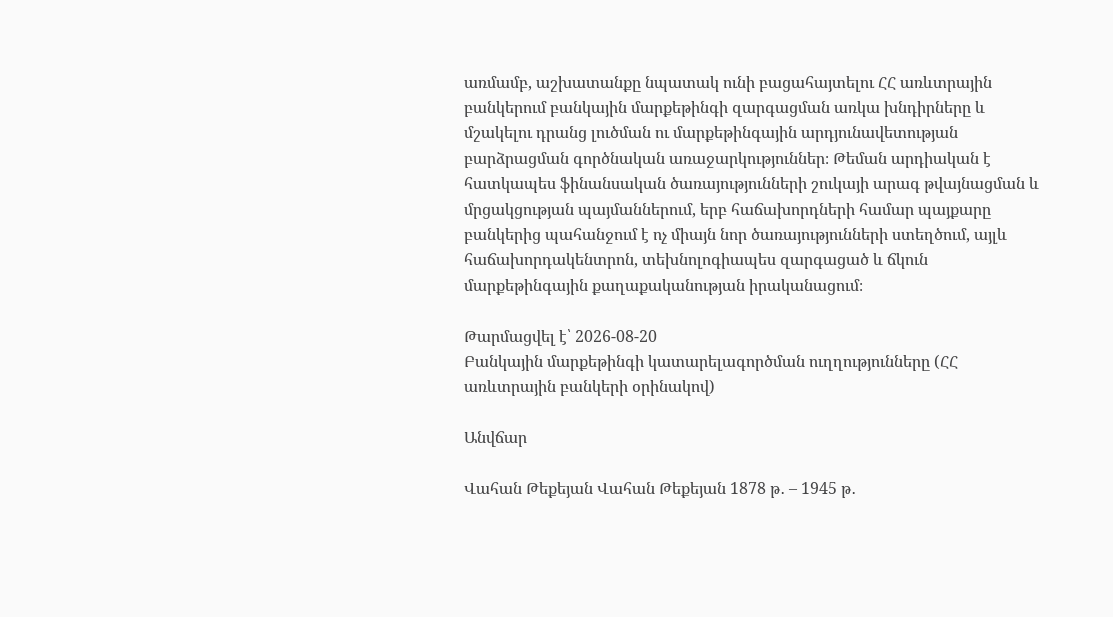առմամբ, աշխատանքը նպատակ ունի բացահայտելու ՀՀ առևտրային բանկերում բանկային մարքեթինգի զարգացման առկա խնդիրները և մշակելու դրանց լուծման ու մարքեթինգային արդյունավետության բարձրացման գործնական առաջարկություններ։ Թեման արդիական է հատկապես ֆինանսական ծառայությունների շուկայի արագ թվայնացման և մրցակցության պայմաններում, երբ հաճախորդների համար պայքարը բանկերից պահանջում է ոչ միայն նոր ծառայությունների ստեղծում, այլև հաճախորդակենտրոն, տեխնոլոգիապես զարգացած և ճկուն մարքեթինգային քաղաքականության իրականացում։

Թարմացվել է՝ 2026-08-20
Բանկային մարքեթինգի կատարելագործման ուղղությունները (ՀՀ առևտրային բանկերի օրինակով)

Անվճար

Վահան Թեքեյան Վահան Թեքեյան 1878 թ․ – 1945 թ․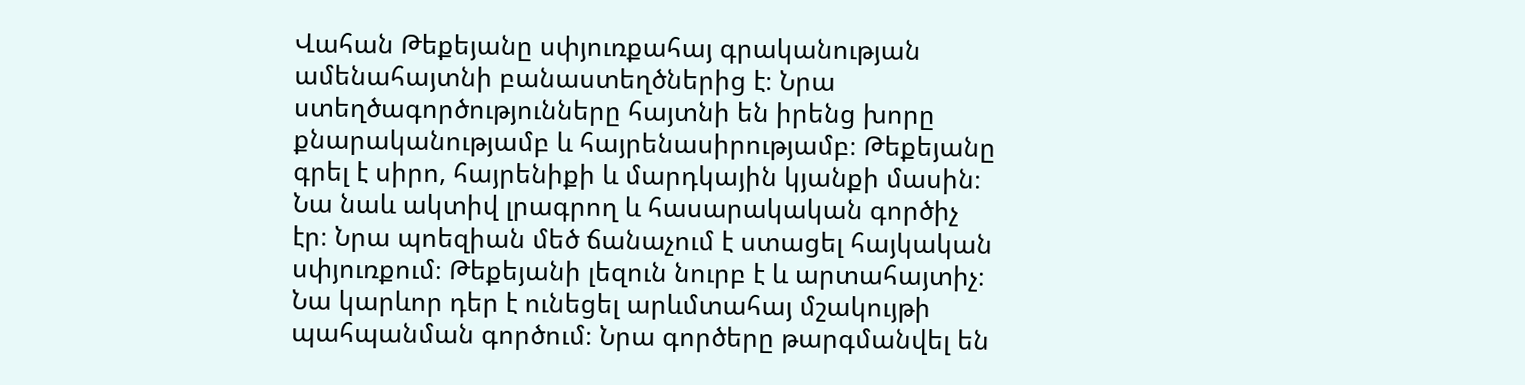Վահան Թեքեյանը սփյուռքահայ գրականության ամենահայտնի բանաստեղծներից է։ Նրա ստեղծագործությունները հայտնի են իրենց խորը քնարականությամբ և հայրենասիրությամբ։ Թեքեյանը գրել է սիրո, հայրենիքի և մարդկային կյանքի մասին։ Նա նաև ակտիվ լրագրող և հասարակական գործիչ էր։ Նրա պոեզիան մեծ ճանաչում է ստացել հայկական սփյուռքում։ Թեքեյանի լեզուն նուրբ է և արտահայտիչ։ Նա կարևոր դեր է ունեցել արևմտահայ մշակույթի պահպանման գործում։ Նրա գործերը թարգմանվել են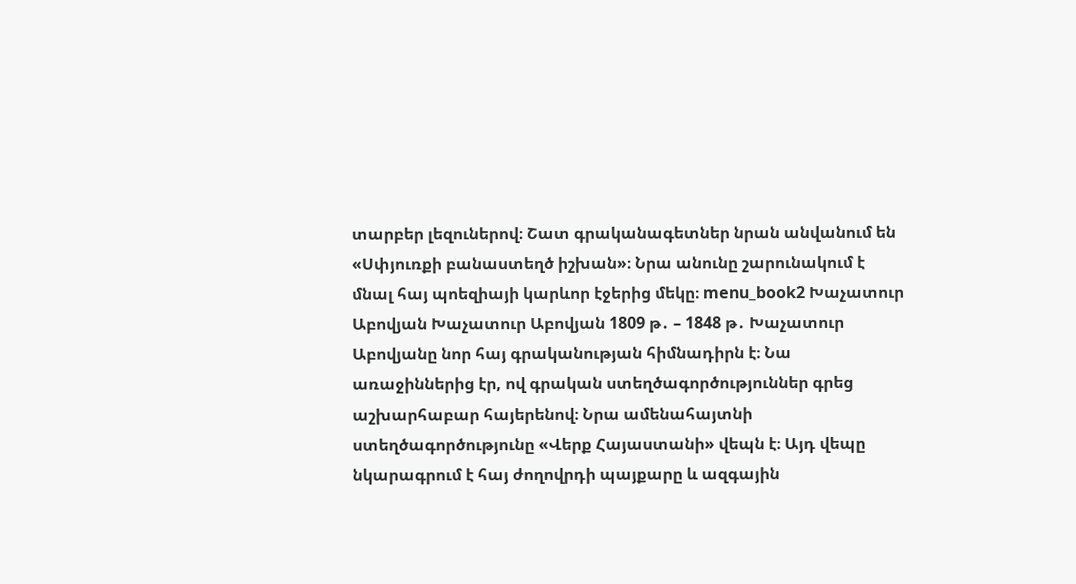տարբեր լեզուներով։ Շատ գրականագետներ նրան անվանում են «Սփյուռքի բանաստեղծ իշխան»։ Նրա անունը շարունակում է մնալ հայ պոեզիայի կարևոր էջերից մեկը։ menu_book2 Խաչատուր Աբովյան Խաչատուր Աբովյան 1809 թ․ – 1848 թ․ Խաչատուր Աբովյանը նոր հայ գրականության հիմնադիրն է։ Նա առաջիններից էր, ով գրական ստեղծագործություններ գրեց աշխարհաբար հայերենով։ Նրա ամենահայտնի ստեղծագործությունը «Վերք Հայաստանի» վեպն է։ Այդ վեպը նկարագրում է հայ ժողովրդի պայքարը և ազգային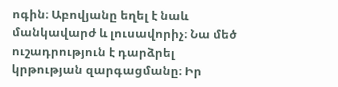ոգին։ Աբովյանը եղել է նաև մանկավարժ և լուսավորիչ։ Նա մեծ ուշադրություն է դարձրել կրթության զարգացմանը։ Իր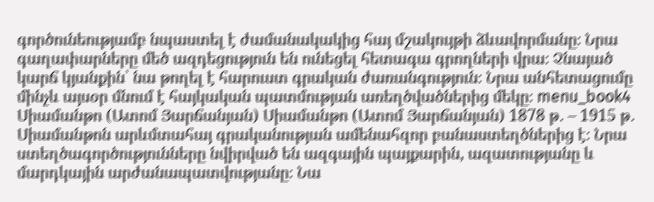գործունեությամբ նպաստել է ժամանակակից հայ մշակույթի ձևավորմանը։ Նրա գաղափարները մեծ ազդեցություն են ունեցել հետագա գրողների վրա։ Չնայած կարճ կյանքին՝ նա թողել է հարուստ գրական ժառանգություն։ Նրա անհետացումը մինչև այսօր մնում է հայկական պատմության առեղծվածներից մեկը։ menu_book4 Սիամանթո (Ատոմ Յարճանյան) Սիամանթո (Ատոմ Յարճանյան) 1878 թ․ – 1915 թ․ Սիամանթոն արևմտահայ գրականության ամենահզոր բանաստեղծներից է։ Նրա ստեղծագործությունները նվիրված են ազգային պայքարին, ազատությանը և մարդկային արժանապատվությանը։ Նա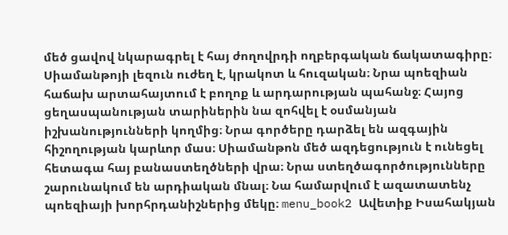մեծ ցավով նկարագրել է հայ ժողովրդի ողբերգական ճակատագիրը։ Սիամանթոյի լեզուն ուժեղ է, կրակոտ և հուզական։ Նրա պոեզիան հաճախ արտահայտում է բողոք և արդարության պահանջ։ Հայոց ցեղասպանության տարիներին նա զոհվել է օսմանյան իշխանությունների կողմից։ Նրա գործերը դարձել են ազգային հիշողության կարևոր մաս։ Սիամանթոն մեծ ազդեցություն է ունեցել հետագա հայ բանաստեղծների վրա։ Նրա ստեղծագործությունները շարունակում են արդիական մնալ։ Նա համարվում է ազատատենչ պոեզիայի խորհրդանիշներից մեկը։ menu_book2 Ավետիք Իսահակյան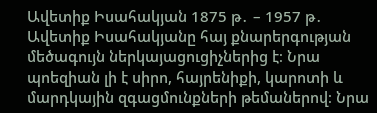Ավետիք Իսահակյան 1875 թ․ – 1957 թ․ Ավետիք Իսահակյանը հայ քնարերգության մեծագույն ներկայացուցիչներից է։ Նրա պոեզիան լի է սիրո, հայրենիքի, կարոտի և մարդկային զգացմունքների թեմաներով։ Նրա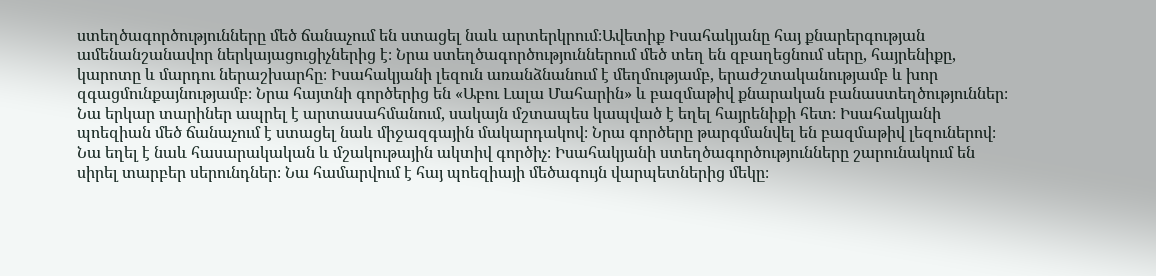ստեղծագործությունները մեծ ճանաչում են ստացել նաև արտերկրում։Ավետիք Իսահակյանը հայ քնարերգության ամենանշանավոր ներկայացուցիչներից է։ Նրա ստեղծագործություններում մեծ տեղ են զբաղեցնում սերը, հայրենիքը, կարոտը և մարդու ներաշխարհը։ Իսահակյանի լեզուն առանձնանում է մեղմությամբ, երաժշտականությամբ և խոր զգացմունքայնությամբ։ Նրա հայտնի գործերից են «Աբու Լալա Մահարին» և բազմաթիվ քնարական բանաստեղծություններ։ Նա երկար տարիներ ապրել է արտասահմանում, սակայն մշտապես կապված է եղել հայրենիքի հետ։ Իսահակյանի պոեզիան մեծ ճանաչում է ստացել նաև միջազգային մակարդակով։ Նրա գործերը թարգմանվել են բազմաթիվ լեզուներով։ Նա եղել է նաև հասարակական և մշակութային ակտիվ գործիչ։ Իսահակյանի ստեղծագործությունները շարունակում են սիրել տարբեր սերունդներ։ Նա համարվում է հայ պոեզիայի մեծագույն վարպետներից մեկը։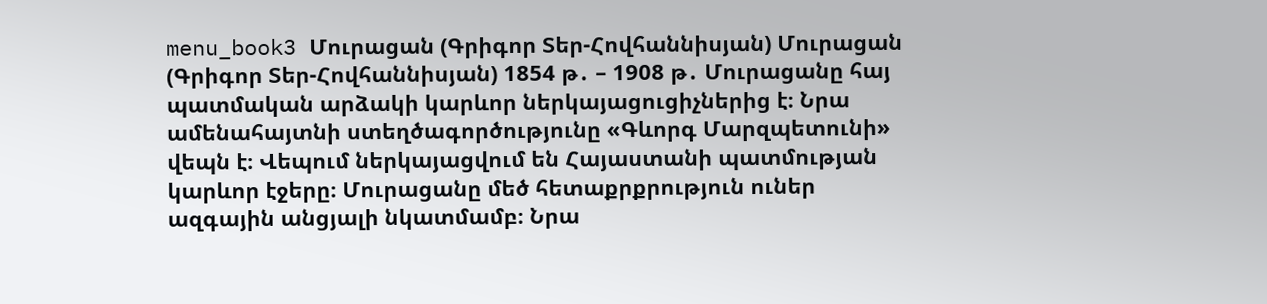menu_book3 Մուրացան (Գրիգոր Տեր-Հովհաննիսյան) Մուրացան (Գրիգոր Տեր-Հովհաննիսյան) 1854 թ․ – 1908 թ․ Մուրացանը հայ պատմական արձակի կարևոր ներկայացուցիչներից է։ Նրա ամենահայտնի ստեղծագործությունը «Գևորգ Մարզպետունի» վեպն է։ Վեպում ներկայացվում են Հայաստանի պատմության կարևոր էջերը։ Մուրացանը մեծ հետաքրքրություն ուներ ազգային անցյալի նկատմամբ։ Նրա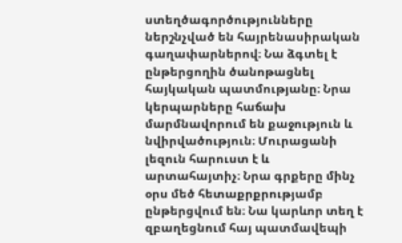ստեղծագործությունները ներշնչված են հայրենասիրական գաղափարներով։ Նա ձգտել է ընթերցողին ծանոթացնել հայկական պատմությանը։ Նրա կերպարները հաճախ մարմնավորում են քաջություն և նվիրվածություն։ Մուրացանի լեզուն հարուստ է և արտահայտիչ։ Նրա գրքերը մինչ օրս մեծ հետաքրքրությամբ ընթերցվում են։ Նա կարևոր տեղ է զբաղեցնում հայ պատմավեպի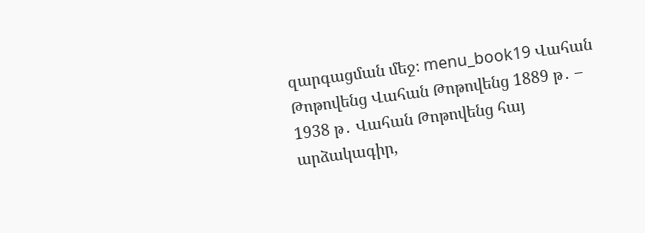զարգացման մեջ։ menu_book19 Վահան Թոթովենց Վահան Թոթովենց 1889 թ․ – 1938 թ․ Վահան Թոթովենց հայ արձակագիր,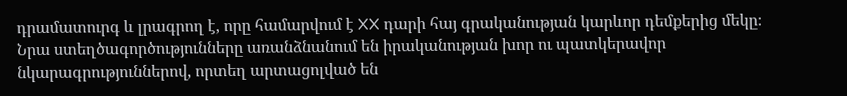դրամատուրգ և լրագրող է, որը համարվում է XX դարի հայ գրականության կարևոր դեմքերից մեկը։ Նրա ստեղծագործությունները առանձնանում են իրականության խոր ու պատկերավոր նկարագրություններով, որտեղ արտացոլված են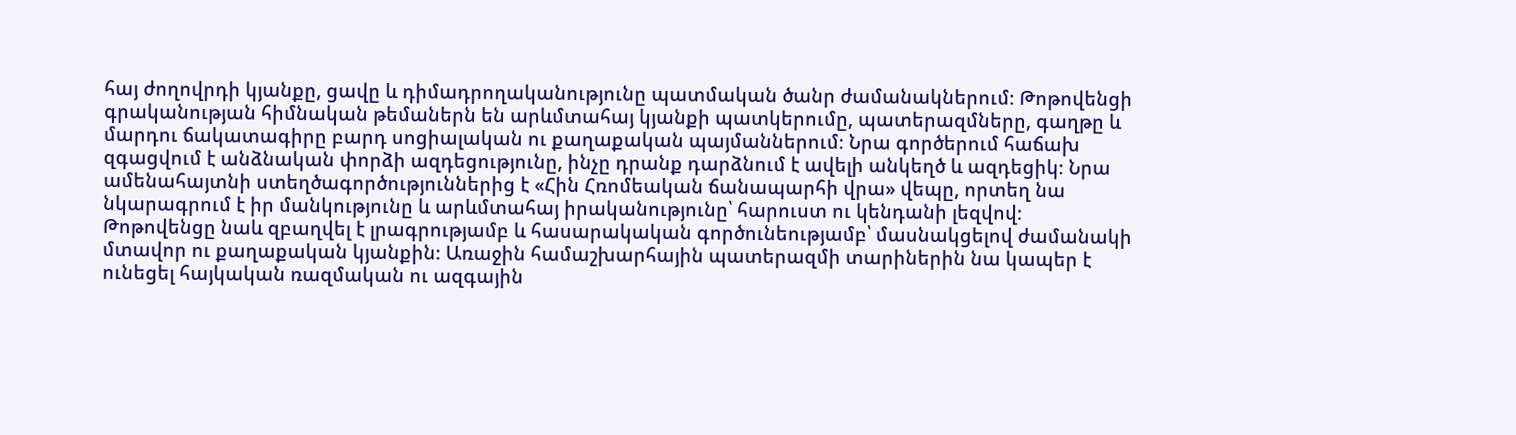հայ ժողովրդի կյանքը, ցավը և դիմադրողականությունը պատմական ծանր ժամանակներում։ Թոթովենցի գրականության հիմնական թեմաներն են արևմտահայ կյանքի պատկերումը, պատերազմները, գաղթը և մարդու ճակատագիրը բարդ սոցիալական ու քաղաքական պայմաններում։ Նրա գործերում հաճախ զգացվում է անձնական փորձի ազդեցությունը, ինչը դրանք դարձնում է ավելի անկեղծ և ազդեցիկ։ Նրա ամենահայտնի ստեղծագործություններից է «Հին Հռոմեական ճանապարհի վրա» վեպը, որտեղ նա նկարագրում է իր մանկությունը և արևմտահայ իրականությունը՝ հարուստ ու կենդանի լեզվով։ Թոթովենցը նաև զբաղվել է լրագրությամբ և հասարակական գործունեությամբ՝ մասնակցելով ժամանակի մտավոր ու քաղաքական կյանքին։ Առաջին համաշխարհային պատերազմի տարիներին նա կապեր է ունեցել հայկական ռազմական ու ազգային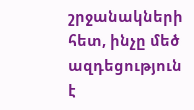շրջանակների հետ, ինչը մեծ ազդեցություն է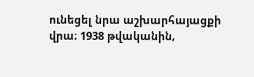ունեցել նրա աշխարհայացքի վրա։ 1938 թվականին,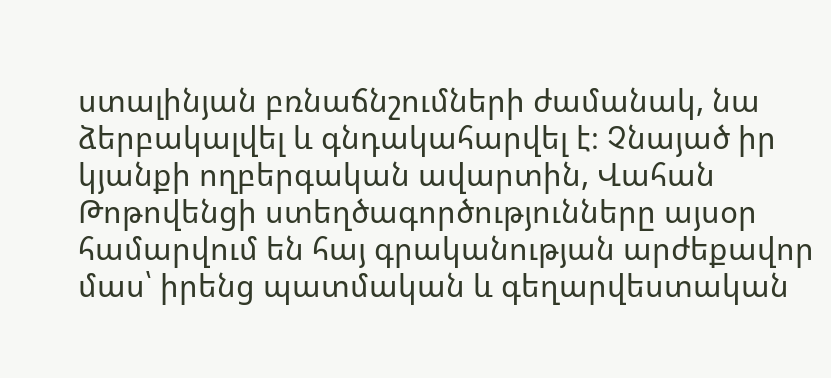ստալինյան բռնաճնշումների ժամանակ, նա ձերբակալվել և գնդակահարվել է։ Չնայած իր կյանքի ողբերգական ավարտին, Վահան Թոթովենցի ստեղծագործությունները այսօր համարվում են հայ գրականության արժեքավոր մաս՝ իրենց պատմական և գեղարվեստական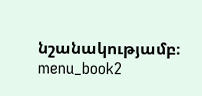նշանակությամբ։ menu_book2